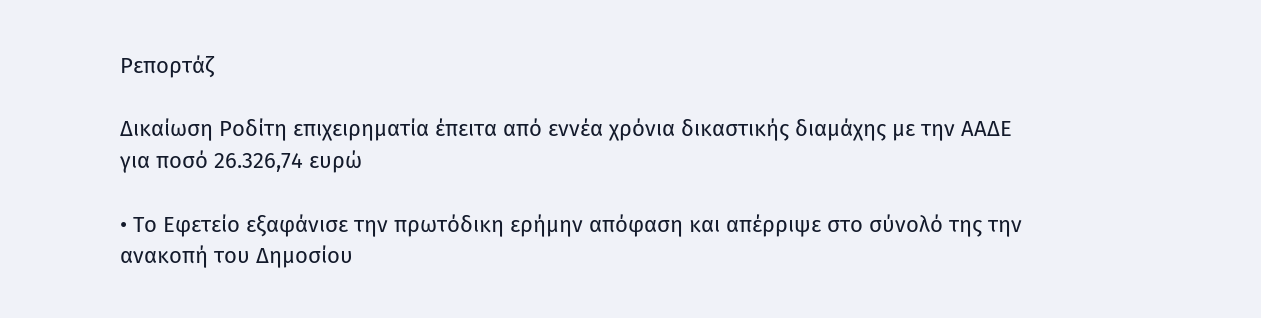Ρεπορτάζ

Δικαίωση Ροδίτη επιχειρηματία έπειτα από εννέα χρόνια δικαστικής διαμάχης με την ΑΑΔΕ για ποσό 26.326,74 ευρώ

• Το Εφετείο εξαφάνισε την πρωτόδικη ερήμην απόφαση και απέρριψε στο σύνολό της την ανακοπή του Δημοσίου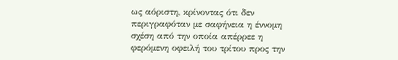ως αόριστη, κρίνοντας ότι δεν περιγραφόταν με σαφήνεια η έννομη σχέση από την οποία απέρρεε η φερόμενη οφειλή του τρίτου προς την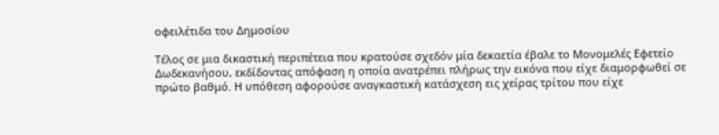οφειλέτιδα του Δημοσίου

Τέλος σε μια δικαστική περιπέτεια που κρατούσε σχεδόν μία δεκαετία έβαλε το Μονομελές Εφετείο Δωδεκανήσου, εκδίδοντας απόφαση η οποία ανατρέπει πλήρως την εικόνα που είχε διαμορφωθεί σε πρώτο βαθμό. Η υπόθεση αφορούσε αναγκαστική κατάσχεση εις χείρας τρίτου που είχε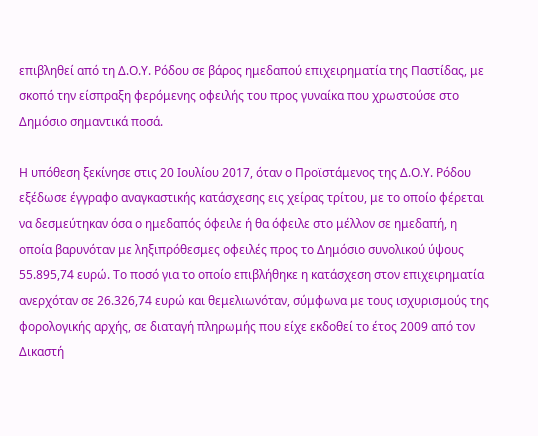επιβληθεί από τη Δ.Ο.Υ. Ρόδου σε βάρος ημεδαπού επιχειρηματία της Παστίδας, με σκοπό την είσπραξη φερόμενης οφειλής του προς γυναίκα που χρωστούσε στο Δημόσιο σημαντικά ποσά.

Η υπόθεση ξεκίνησε στις 20 Ιουλίου 2017, όταν ο Προϊστάμενος της Δ.Ο.Υ. Ρόδου εξέδωσε έγγραφο αναγκαστικής κατάσχεσης εις χείρας τρίτου, με το οποίο φέρεται να δεσμεύτηκαν όσα ο ημεδαπός όφειλε ή θα όφειλε στο μέλλον σε ημεδαπή, η οποία βαρυνόταν με ληξιπρόθεσμες οφειλές προς το Δημόσιο συνολικού ύψους 55.895,74 ευρώ. Το ποσό για το οποίο επιβλήθηκε η κατάσχεση στον επιχειρηματία ανερχόταν σε 26.326,74 ευρώ και θεμελιωνόταν, σύμφωνα με τους ισχυρισμούς της φορολογικής αρχής, σε διαταγή πληρωμής που είχε εκδοθεί το έτος 2009 από τον Δικαστή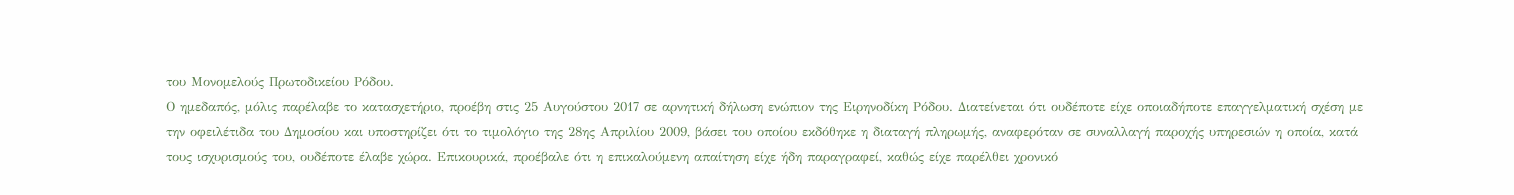του Μονομελούς Πρωτοδικείου Ρόδου.
Ο ημεδαπός, μόλις παρέλαβε το κατασχετήριο, προέβη στις 25 Αυγούστου 2017 σε αρνητική δήλωση ενώπιον της Ειρηνοδίκη Ρόδου. Διατείνεται ότι ουδέποτε είχε οποιαδήποτε επαγγελματική σχέση με την οφειλέτιδα του Δημοσίου και υποστηρίζει ότι το τιμολόγιο της 28ης Απριλίου 2009, βάσει του οποίου εκδόθηκε η διαταγή πληρωμής, αναφερόταν σε συναλλαγή παροχής υπηρεσιών η οποία, κατά τους ισχυρισμούς του, ουδέποτε έλαβε χώρα. Επικουρικά, προέβαλε ότι η επικαλούμενη απαίτηση είχε ήδη παραγραφεί, καθώς είχε παρέλθει χρονικό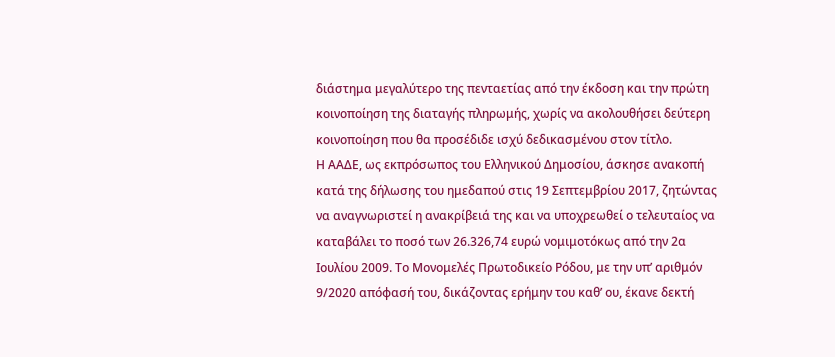διάστημα μεγαλύτερο της πενταετίας από την έκδοση και την πρώτη κοινοποίηση της διαταγής πληρωμής, χωρίς να ακολουθήσει δεύτερη κοινοποίηση που θα προσέδιδε ισχύ δεδικασμένου στον τίτλο.
Η ΑΑΔΕ, ως εκπρόσωπος του Ελληνικού Δημοσίου, άσκησε ανακοπή κατά της δήλωσης του ημεδαπού στις 19 Σεπτεμβρίου 2017, ζητώντας να αναγνωριστεί η ανακρίβειά της και να υποχρεωθεί ο τελευταίος να καταβάλει το ποσό των 26.326,74 ευρώ νομιμοτόκως από την 2α Ιουλίου 2009. Το Μονομελές Πρωτοδικείο Ρόδου, με την υπ’ αριθμόν 9/2020 απόφασή του, δικάζοντας ερήμην του καθ’ ου, έκανε δεκτή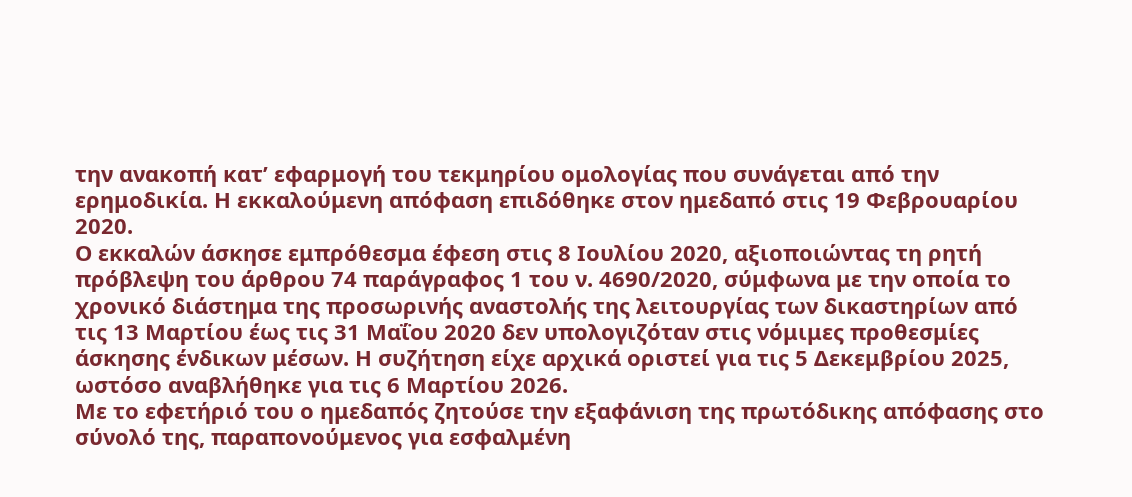την ανακοπή κατ’ εφαρμογή του τεκμηρίου ομολογίας που συνάγεται από την ερημοδικία. Η εκκαλούμενη απόφαση επιδόθηκε στον ημεδαπό στις 19 Φεβρουαρίου 2020.
Ο εκκαλών άσκησε εμπρόθεσμα έφεση στις 8 Ιουλίου 2020, αξιοποιώντας τη ρητή πρόβλεψη του άρθρου 74 παράγραφος 1 του ν. 4690/2020, σύμφωνα με την οποία το χρονικό διάστημα της προσωρινής αναστολής της λειτουργίας των δικαστηρίων από τις 13 Μαρτίου έως τις 31 Μαΐου 2020 δεν υπολογιζόταν στις νόμιμες προθεσμίες άσκησης ένδικων μέσων. Η συζήτηση είχε αρχικά οριστεί για τις 5 Δεκεμβρίου 2025, ωστόσο αναβλήθηκε για τις 6 Μαρτίου 2026.
Με το εφετήριό του ο ημεδαπός ζητούσε την εξαφάνιση της πρωτόδικης απόφασης στο σύνολό της, παραπονούμενος για εσφαλμένη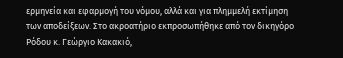ερμηνεία και εφαρμογή του νόμου, αλλά και για πλημμελή εκτίμηση των αποδείξεων. Στο ακροατήριο εκπροσωπήθηκε από τον δικηγόρο Ρόδου κ. Γεώργιο Κακακιό,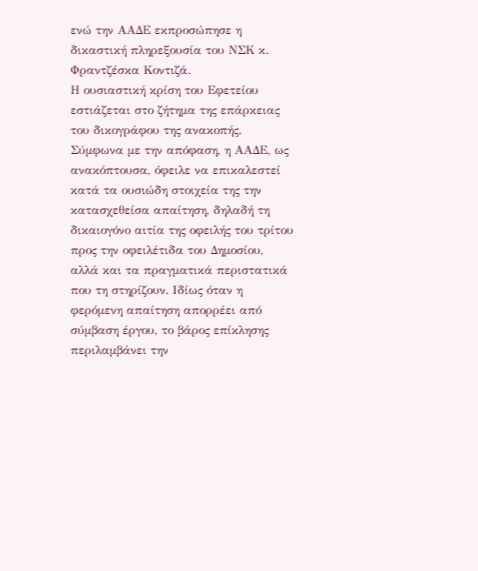ενώ την ΑΑΔΕ εκπροσώπησε η δικαστική πληρεξουσία του ΝΣΚ κ. Φραντζέσκα Κοντιζά.
Η ουσιαστική κρίση του Εφετείου εστιάζεται στο ζήτημα της επάρκειας του δικογράφου της ανακοπής. Σύμφωνα με την απόφαση, η ΑΑΔΕ, ως ανακόπτουσα, όφειλε να επικαλεστεί κατά τα ουσιώδη στοιχεία της την κατασχεθείσα απαίτηση, δηλαδή τη δικαιογόνο αιτία της οφειλής του τρίτου προς την οφειλέτιδα του Δημοσίου, αλλά και τα πραγματικά περιστατικά που τη στηρίζουν. Ιδίως όταν η φερόμενη απαίτηση απορρέει από σύμβαση έργου, το βάρος επίκλησης περιλαμβάνει την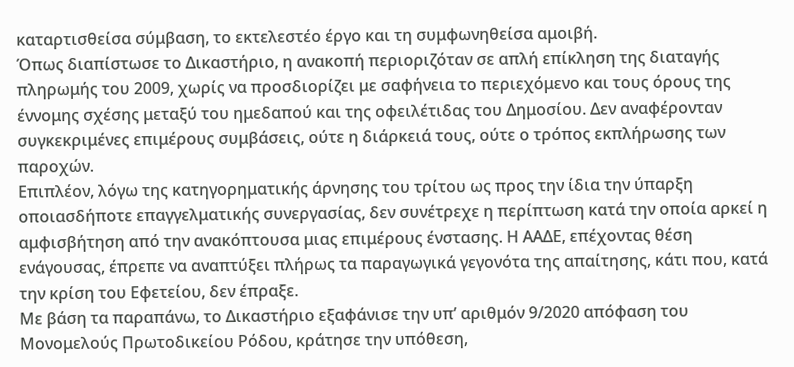καταρτισθείσα σύμβαση, το εκτελεστέο έργο και τη συμφωνηθείσα αμοιβή.
Όπως διαπίστωσε το Δικαστήριο, η ανακοπή περιοριζόταν σε απλή επίκληση της διαταγής πληρωμής του 2009, χωρίς να προσδιορίζει με σαφήνεια το περιεχόμενο και τους όρους της έννομης σχέσης μεταξύ του ημεδαπού και της οφειλέτιδας του Δημοσίου. Δεν αναφέρονταν συγκεκριμένες επιμέρους συμβάσεις, ούτε η διάρκειά τους, ούτε ο τρόπος εκπλήρωσης των παροχών.
Επιπλέον, λόγω της κατηγορηματικής άρνησης του τρίτου ως προς την ίδια την ύπαρξη οποιασδήποτε επαγγελματικής συνεργασίας, δεν συνέτρεχε η περίπτωση κατά την οποία αρκεί η αμφισβήτηση από την ανακόπτουσα μιας επιμέρους ένστασης. Η ΑΑΔΕ, επέχοντας θέση ενάγουσας, έπρεπε να αναπτύξει πλήρως τα παραγωγικά γεγονότα της απαίτησης, κάτι που, κατά την κρίση του Εφετείου, δεν έπραξε.
Με βάση τα παραπάνω, το Δικαστήριο εξαφάνισε την υπ’ αριθμόν 9/2020 απόφαση του Μονομελούς Πρωτοδικείου Ρόδου, κράτησε την υπόθεση,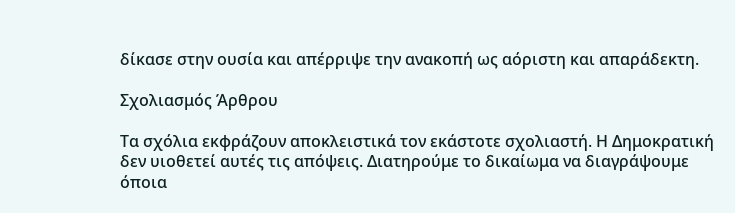δίκασε στην ουσία και απέρριψε την ανακοπή ως αόριστη και απαράδεκτη.

Σχολιασμός Άρθρου

Τα σχόλια εκφράζουν αποκλειστικά τον εκάστοτε σχολιαστή. Η Δημοκρατική δεν υιοθετεί αυτές τις απόψεις. Διατηρούμε το δικαίωμα να διαγράψουμε όποια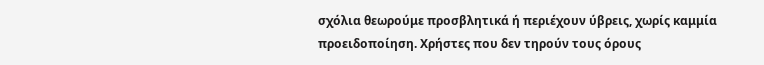σχόλια θεωρούμε προσβλητικά ή περιέχουν ύβρεις, χωρίς καμμία προειδοποίηση. Χρήστες που δεν τηρούν τους όρους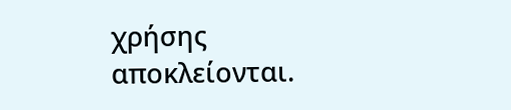χρήσης αποκλείονται.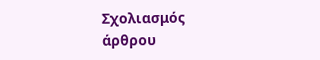Σχολιασμός άρθρου